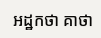អដ្ឋកថា គាថា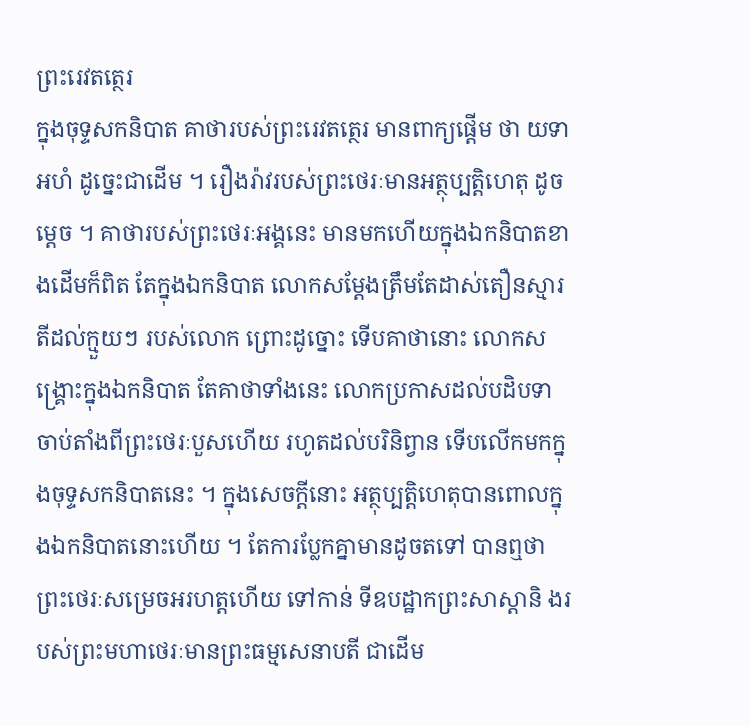ព្រះរេវតត្ថេរ
ក្នុងចុទ្ទសកនិបាត គាថារបស់ព្រះរេវតត្ថេរ មានពាក្យផ្តើម ថា យទា អហំ ដូច្នេះជាដើម ។ រឿងរ៉ាវរបស់ព្រះថេរៈមានអត្ថុប្បត្តិហេតុ ដូចម្តេច ។ គាថារបស់ព្រះថេរៈអង្គនេះ មានមកហើយក្នុងឯកនិបាតខាងដើមក៏ពិត តែក្នុងឯកនិបាត លោកសម្តែងត្រឹមតែដាស់តឿនស្មារតីដល់ក្មួយៗ របស់លោក ព្រោះដូច្នោះ ទើបគាថានោះ លោកសង្គ្រោះក្នុងឯកនិបាត តែគាថាទាំងនេះ លោកប្រកាសដល់បដិបទា ចាប់តាំងពីព្រះថេរៈបួសហើយ រហូតដល់បរិនិព្វាន ទើបលើកមកក្នុងចុទ្ទសកនិបាតនេះ ។ ក្នុងសេចក្តីនោះ អត្ថុប្បត្តិហេតុបានពោលក្នុងឯកនិបាតនោះហើយ ។ តែការប្លែកគ្នាមានដូចតទៅ បានឮថា ព្រះថេរៈសម្រេចអរហត្តហើយ ទៅកាន់ ទីឧបដ្ឋាកព្រះសាស្តានិ ងរបស់ព្រះមហាថេរៈមានព្រះធម្មសេនាបតី ជាដើម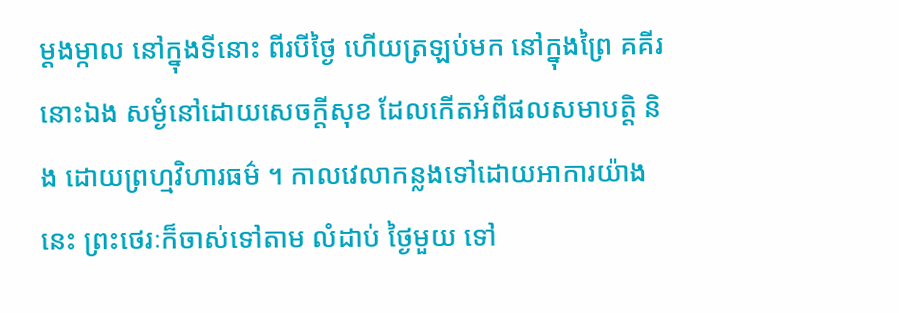ម្តងម្កាល នៅក្នុងទីនោះ ពីរបីថ្ងៃ ហើយត្រឡប់មក នៅក្នុងព្រៃ គគីរនោះឯង សម្ងំនៅដោយសេចក្តីសុខ ដែលកើតអំពីផលសមាបត្តិ និង ដោយព្រហ្មវិហារធម៌ ។ កាលវេលាកន្លងទៅដោយអាការយ៉ាងនេះ ព្រះថេរៈក៏ចាស់ទៅតាម លំដាប់ ថ្ងៃមួយ ទៅ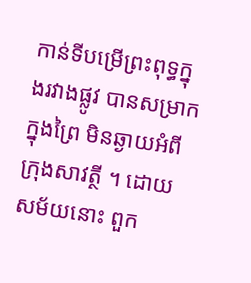កាន់ទីបម្រើព្រះពុទ្ធក្នុងរវាងផ្លូវ បានសម្រាកក្នុងព្រៃ មិនឆ្ងាយអំពីក្រុងសាវត្ថី ។ ដោយសម័យនោះ ពួក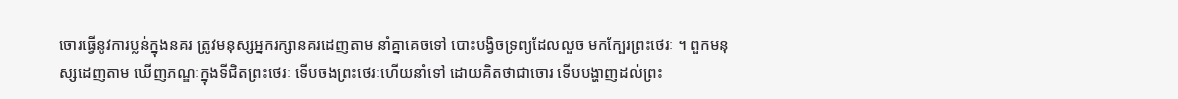ចោរធ្វើនូវការប្លន់ក្នុងនគរ ត្រូវមនុស្សអ្នករក្សានគរដេញតាម នាំគ្នាគេចទៅ បោះបង្វិចទ្រព្យដែលលួច មកក្បែរព្រះថេរៈ ។ ពួកមនុស្សដេញតាម ឃើញភណ្ឌៈក្នុងទីជិតព្រះថេរៈ ទើបចងព្រះថេរៈហើយនាំទៅ ដោយគិតថាជាចោរ ទើបបង្ហាញដល់ព្រះ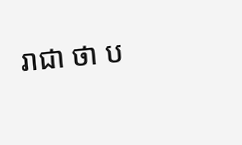រាជា ថា ប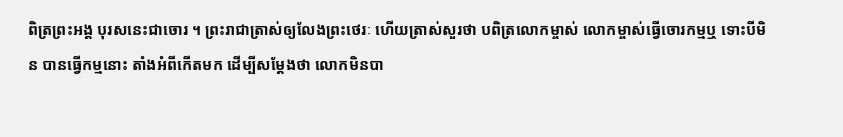ពិត្រព្រះអង្គ បុរសនេះជាចោរ ។ ព្រះរាជាត្រាស់ឲ្យលែងព្រះថេរៈ ហើយត្រាស់សួរថា បពិត្រលោកម្ចាស់ លោកម្ចាស់ធ្វើចោរកម្មឬ ទោះបីមិន បានធ្វើកម្មនោះ តាំងអំពីកើតមក ដើម្បីសម្តែងថា លោកមិនបា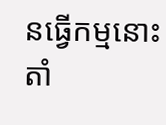នធ្វើកម្មនោះ តាំ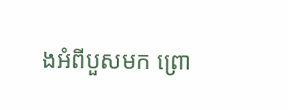ងអំពីបួសមក ព្រោ